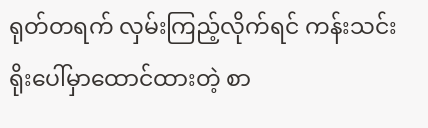ရုတ်တရက် လှမ်းကြည့်လိုက်ရင် ကန်းသင်းရိုးပေါ်မှာထောင်ထားတဲ့ စာ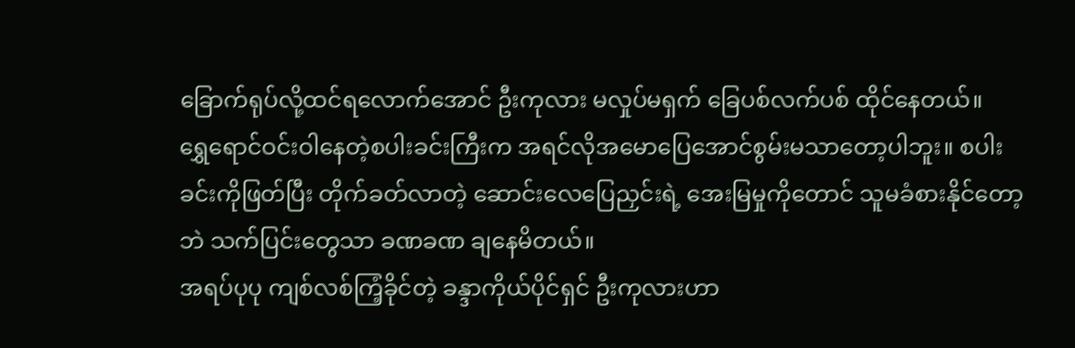ခြောက်ရုပ်လို့ထင်ရလောက်အောင် ဦးကုလား မလှုပ်မရှက် ခြေပစ်လက်ပစ် ထိုင်နေတယ်။
ရွှေရောင်ဝင်းဝါနေတဲ့စပါးခင်းကြီးက အရင်လိုအမောပြေအောင်စွမ်းမသာတော့ပါဘူး။ စပါးခင်းကိုဖြတ်ပြီး တိုက်ခတ်လာတဲ့ ဆောင်းလေပြေညှင်းရဲ့ အေးမြမှုကိုတောင် သူမခံစားနိုင်တော့ဘဲ သက်ပြင်းတွေသာ ခဏခဏ ချနေမိတယ်။
အရပ်ပုပု ကျစ်လစ်ကြံ့ခိုင်တဲ့ ခန္ဒာကိုယ်ပိုင်ရှင် ဦးကုလားဟာ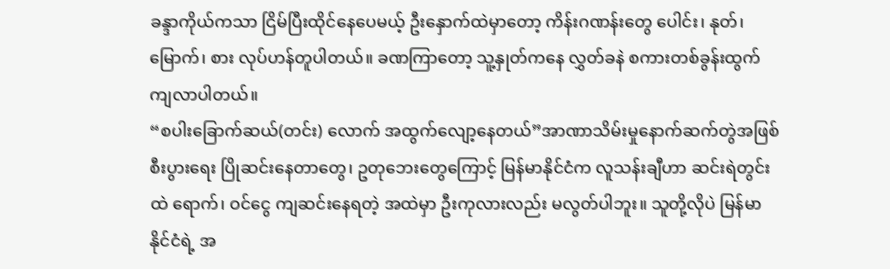ခန္ဒာကိုယ်ကသာ ငြိမ်ပြီးထိုင်နေပေမယ့် ဦးနှောက်ထဲမှာတော့ ကိန်းဂဏန်းတွေ ပေါင်း၊ နုတ်၊ မြောက်၊ စား လုပ်ဟန်တူပါတယ်။ ခဏကြာတော့ သူ့နှုတ်ကနေ လွှတ်ခနဲ စကားတစ်ခွန်းထွက်ကျလာပါတယ်။
“စပါးခြောက်ဆယ်(တင်း) လောက် အထွက်လျော့နေတယ်”အာဏာသိမ်းမှုနောက်ဆက်တွဲအဖြစ် စီးပွားရေး ပြိုဆင်းနေတာတွေ၊ ဥတုဘေးတွေကြောင့် မြန်မာနိုင်ငံက လူသန်းချီဟာ ဆင်းရဲတွင်းထဲ ရောက်၊ ဝင်ငွေ ကျဆင်းနေရတဲ့ အထဲမှာ ဦးကုလားလည်း မလွတ်ပါဘူး။ သူတို့လိုပဲ မြန်မာနိုင်ငံရဲ့ အ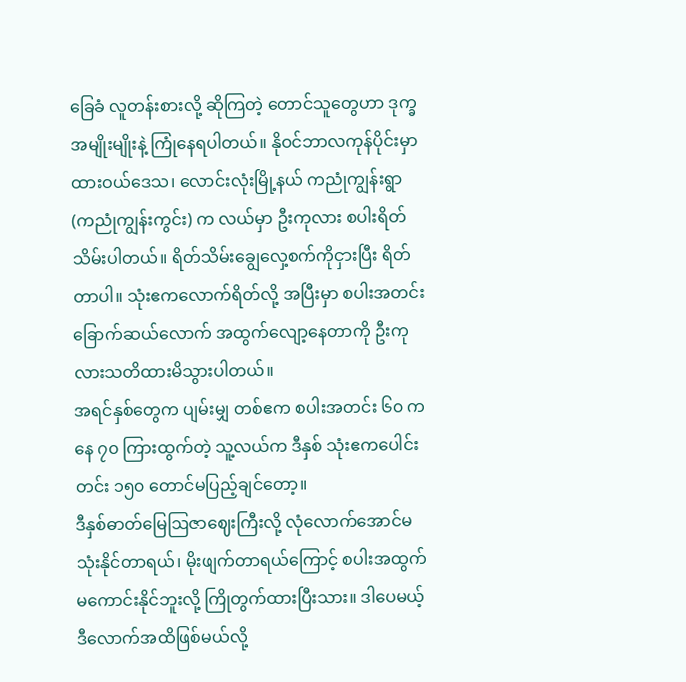ခြေခံ လူတန်းစားလို့ ဆိုကြတဲ့ တောင်သူတွေဟာ ဒုက္ခအမျိုးမျိုးနဲ့ ကြုံနေရပါတယ်။ နိုဝင်ဘာလကုန်ပိုင်းမှာ ထားဝယ်ဒေသ၊ လောင်းလုံးမြို့နယ် ကညုံကျွန်းရွာ (ကညုံကျွန်းကွင်း) က လယ်မှာ ဦးကုလား စပါးရိတ်သိမ်းပါတယ်။ ရိတ်သိမ်းချွေလှေ့စက်ကိုငှားပြီး ရိတ်တာပါ။ သုံးဧကလောက်ရိတ်လို့ အပြီးမှာ စပါးအတင်းခြောက်ဆယ်လောက် အထွက်လျော့နေတာကို ဦးကုလားသတိထားမိသွားပါတယ်။
အရင်နှစ်တွေက ပျမ်းမျှ တစ်ဧက စပါးအတင်း ၆၀ ကနေ ၇၀ ကြားထွက်တဲ့ သူ့လယ်က ဒီနှစ် သုံးဧကပေါင်း တင်း ၁၅၀ တောင်မပြည့်ချင်တော့။
ဒီနှစ်ဓာတ်မြေဩဇာဈေးကြီးလို့ လုံလောက်အောင်မသုံးနိုင်တာရယ်၊ မိုးဖျက်တာရယ်ကြောင့် စပါးအထွက်မကောင်းနိုင်ဘူးလို့ ကြိုတွက်ထားပြီးသား။ ဒါပေမယ့် ဒီလောက်အထိဖြစ်မယ်လို့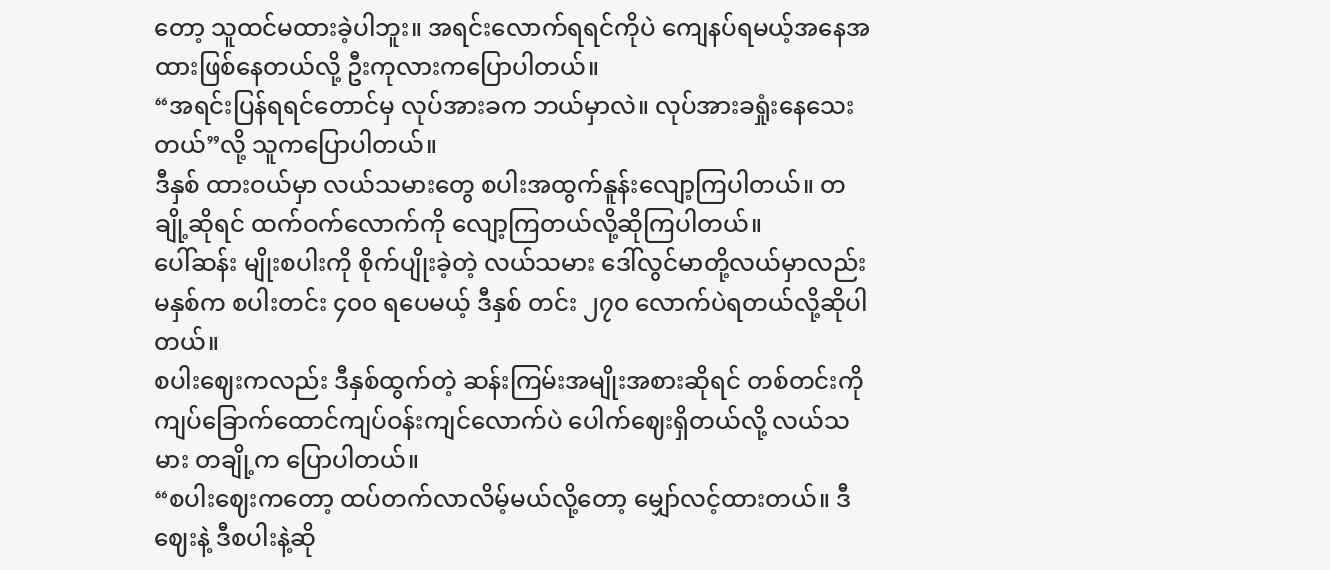တော့ သူထင်မထားခဲ့ပါဘူး။ အရင်းလောက်ရရင်ကိုပဲ ကျေနပ်ရမယ့်အနေအထားဖြစ်နေတယ်လို့ ဦးကုလားကပြောပါတယ်။
“အရင်းပြန်ရရင်တောင်မှ လုပ်အားခက ဘယ်မှာလဲ။ လုပ်အားခရှုံးနေသေးတယ်”လို့ သူကပြောပါတယ်။
ဒီနှစ် ထားဝယ်မှာ လယ်သမားတွေ စပါးအထွက်နူန်းလျော့ကြပါတယ်။ တချို့ဆိုရင် ထက်ဝက်လောက်ကို လျော့ကြတယ်လို့ဆိုကြပါတယ်။
ပေါ်ဆန်း မျိုးစပါးကို စိုက်ပျိုးခဲ့တဲ့ လယ်သမား ဒေါ်လွင်မာတို့လယ်မှာလည်း မနှစ်က စပါးတင်း ၄၀၀ ရပေမယ့် ဒီနှစ် တင်း ၂၇၀ လောက်ပဲရတယ်လို့ဆိုပါတယ်။
စပါးဈေးကလည်း ဒီနှစ်ထွက်တဲ့ ဆန်းကြမ်းအမျိုးအစားဆိုရင် တစ်တင်းကို ကျပ်ခြောက်ထောင်ကျပ်ဝန်းကျင်လောက်ပဲ ပေါက်ဈေးရှိတယ်လို့ လယ်သမား တချို့က ပြောပါတယ်။
“စပါးဈေးကတော့ ထပ်တက်လာလိမ့်မယ်လို့တော့ မျှော်လင့်ထားတယ်။ ဒီဈေးနဲ့ ဒီစပါးနဲ့ဆို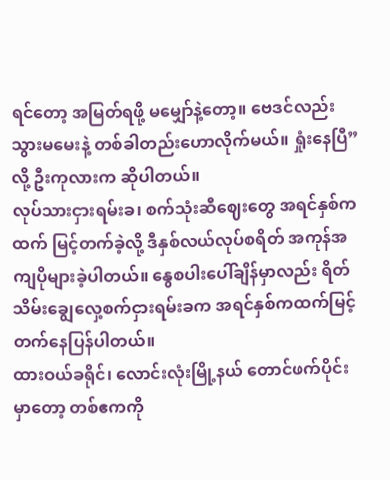ရင်တော့ အမြတ်ရဖို့ မမျှော်နဲ့တော့။ ဗေဒင်လည်းသွားမမေးနဲ့ တစ်ခါတည်းဟောလိုက်မယ်။ ရှုံးနေပြီ” လို့ ဦးကုလားက ဆိုပါတယ်။
လုပ်သားငှားရမ်းခ၊ စက်သုံးဆီဈေးတွေ အရင်နှစ်ကထက် မြင့်တက်ခဲ့လို့ ဒီနှစ်လယ်လုပ်စရိတ် အကုန်အကျပိုများခဲ့ပါတယ်။ နွေစပါးပေါ်ချိန်မှာလည်း ရိတ်သိမ်းချွေလှေ့စက်ငှားရမ်းခက အရင်နှစ်ကထက်မြင့်တက်နေပြန်ပါတယ်။
ထားဝယ်ခရိုင်၊ လောင်းလုံးမြို့နယ် တောင်ဖက်ပိုင်းမှာတော့ တစ်ဧကကို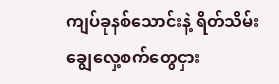ကျပ်ခုနစ်သောင်းနဲ့ ရိတ်သိမ်းချွေလှေ့စက်တွေငှား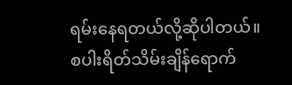ရမ်းနေရတယ်လို့ဆိုပါတယ်။
စပါးရိတ်သိမ်းချိန်ရောက်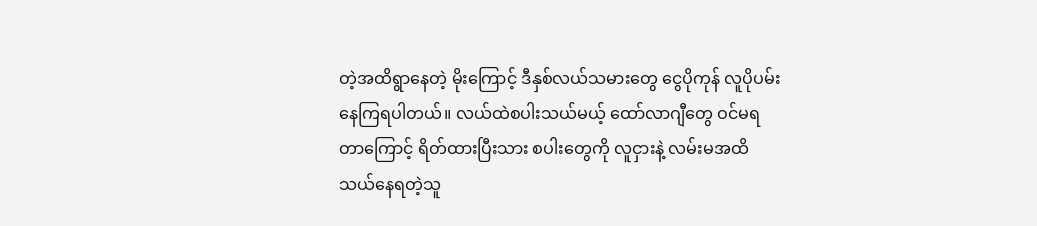တဲ့အထိရွာနေတဲ့ မိုးကြောင့် ဒီနှစ်လယ်သမားတွေ ငွေပိုကုန် လူပိုပမ်းနေကြရပါတယ်။ လယ်ထဲစပါးသယ်မယ့် ထော်လာဂျီတွေ ဝင်မရတာကြောင့် ရိတ်ထားပြီးသား စပါးတွေကို လူငှားနဲ့ လမ်းမအထိသယ်နေရတဲ့သူ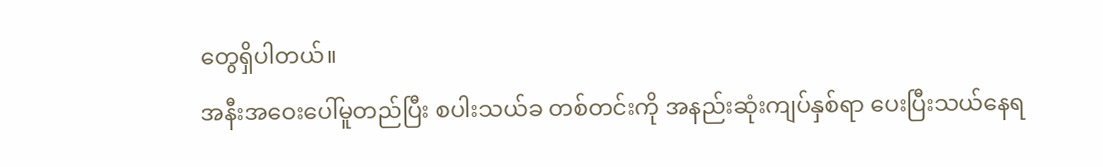တွေရှိပါတယ်။
အနီးအဝေးပေါ်မူတည်ပြီး စပါးသယ်ခ တစ်တင်းကို အနည်းဆုံးကျပ်နှစ်ရာ ပေးပြီးသယ်နေရ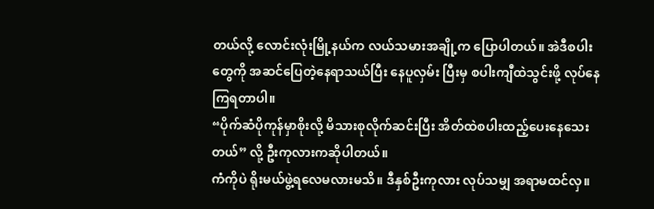တယ်လို့ လောင်းလုံးမြို့နယ်က လယ်သမားအချို့က ပြောပါတယ်။ အဲဒီစပါးတွေကို အဆင်ပြေတဲ့နေရာသယ်ပြီး နေပူလှမ်း ပြီးမှ စပါးကျီထဲသွင်းဖို့ လုပ်နေကြရတာပါ။
“ပိုက်ဆံပိုကုန်မှာစိုးလို့ မိသားစုလိုက်ဆင်းပြီး အိတ်ထဲစပါးထည့်ပေးနေသေးတယ်” လို့ ဦးကုလားကဆိုပါတယ်။
ကံကိုပဲ ရိုးမယ်ဖွဲ့ရလေမလားမသိ။ ဒီနှစ်ဦးကုလား လုပ်သမျှ အရာမထင်လှ။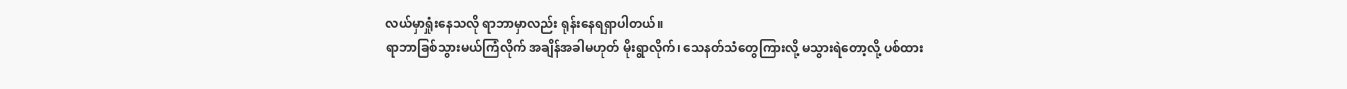လယ်မှာရှုံးနေသလို ရာဘာမှာလည်း ရုန်းနေရရှာပါတယ်။
ရာဘာခြစ်သွားမယ်ကြံလိုက် အချိန်အခါမဟုတ် မိုးရွာလိုက်၊ သေနတ်သံတွေကြားလို့ မသွားရဲတော့လို့ ပစ်ထား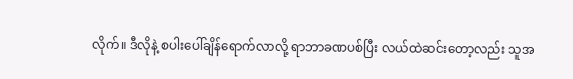လိုက်။ ဒီလိုနဲ့ စပါးပေါ်ချိန်ရောက်လာလို့ ရာဘာခဏပစ်ပြီး လယ်ထဲဆင်းတော့လည်း သူအ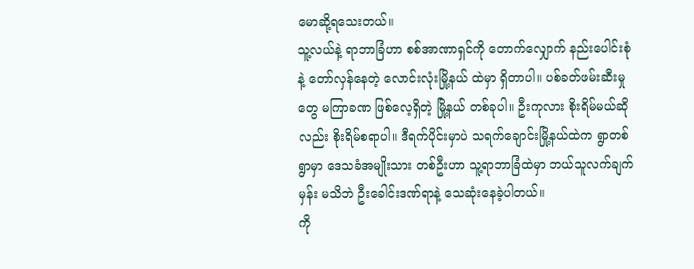မောဆို့ရသေးတယ်။
သူ့လယ်နဲ့ ရာဘာခြံဟာ စစ်အာဏာရှင်ကို တောက်လျှောက် နည်းပေါင်းစုံနဲ့ တော်လှန်နေတဲ့ လောင်းလုံးမြို့နယ် ထဲမှာ ရှိတာပါ။ ပစ်ခတ်ဖမ်းဆီးမှုတွေ မကြာခဏ ဖြစ်လေ့ရှိတဲ့ မြို့နယ် တစ်ခုပါ။ ဦးကုလား စိုးရိမ်မယ်ဆိုလည်း စိုးရိမ်စရာပါ။ ဒီရက်ပိုင်းမှာပဲ သရက်ချောင်းမြို့နယ်ထဲက ရွာတစ်ရွာမှာ ဒေသခံအမျိုးသား တစ်ဦးဟာ သူ့ရာဘာခြံထဲမှာ ဘယ်သူလက်ချက်မှန်း မသိဘဲ ဦးခေါင်းဒဏ်ရာနဲ့ သေဆုံးနေခဲ့ပါတယ်။
ကို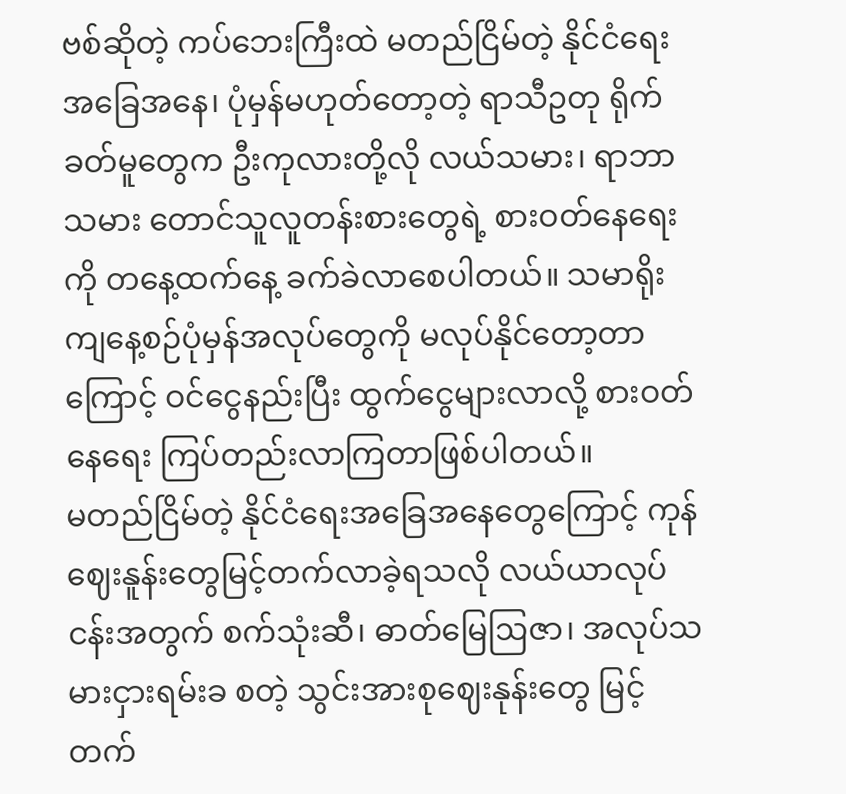ဗစ်ဆိုတဲ့ ကပ်ဘေးကြီးထဲ မတည်ငြိမ်တဲ့ နိုင်ငံရေးအခြေအနေ၊ ပုံမှန်မဟုတ်တော့တဲ့ ရာသီဥတု ရိုက်ခတ်မူတွေက ဦးကုလားတို့လို လယ်သမား၊ ရာဘာသမား တောင်သူလူတန်းစားတွေရဲ့ စားဝတ်နေရေးကို တနေ့ထက်နေ့ ခက်ခဲလာစေပါတယ်။ သမာရိုးကျနေ့စဉ်ပုံမှန်အလုပ်တွေကို မလုပ်နိုင်တော့တာကြောင့် ဝင်ငွေနည်းပြီး ထွက်ငွေများလာလို့ စားဝတ်နေရေး ကြပ်တည်းလာကြတာဖြစ်ပါတယ်။
မတည်ငြိမ်တဲ့ နိုင်ငံရေးအခြေအနေတွေကြောင့် ကုန်ဈေးနူန်းတွေမြင့်တက်လာခဲ့ရသလို လယ်ယာလုပ်ငန်းအတွက် စက်သုံးဆီ၊ ဓာတ်မြေဩဇာ၊ အလုပ်သမားငှားရမ်းခ စတဲ့ သွင်းအားစုဈေးနုန်းတွေ မြင့်တက်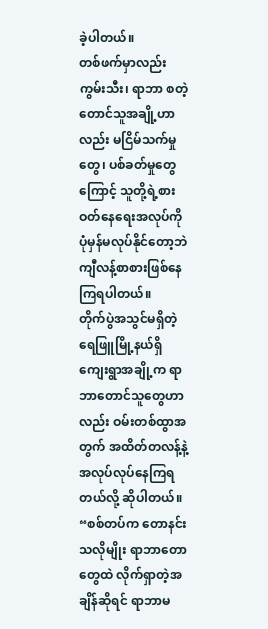ခဲ့ပါတယ်။
တစ်ဖက်မှာလည်း ကွမ်းသီး၊ ရာဘာ စတဲ့တောင်သူအချို့ဟာလည်း မငြိမ်သက်မှုတွေ၊ ပစ်ခတ်မှုတွေကြောင့် သူတို့ရဲ့စားဝတ်နေရေးအလုပ်ကို ပုံမှန်မလုပ်နိုင်တော့ဘဲ ကျီလန့်စာစားဖြစ်နေကြရပါတယ်။
တိုက်ပွဲအသွင်မရှိတဲ့ ရေဖြူမြို့နယ်ရှိ ကျေးရွာအချို့က ရာဘာတောင်သူတွေဟာလည်း ဝမ်းတစ်ထွာအတွက် အထိတ်တလန့်နဲ့ အလုပ်လုပ်နေကြရတယ်လို့ ဆိုပါတယ်။
“စစ်တပ်က တောနင်းသလိုမျိုး ရာဘာတောတွေထဲ လိုက်ရှာတဲ့အချိန်ဆိုရင် ရာဘာမ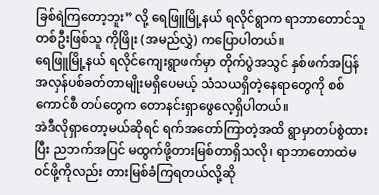ခြစ်ရဲကြတော့ဘူး” လို့ ရေဖြူမြို့နယ် ရလိုင်ရွာက ရာဘာတောင်သူတစ်ဦးဖြစ်သူ ကိုဖြိုး (အမည်လွှဲ) ကပြောပါတယ်။
ရေဖြူမြို့နယ် ရလိုင်ကျေးရွာဖက်မှာ တိုက်ပွဲအသွင် နှစ်ဖက်အပြန်အလှန်ပစ်ခတ်တာမျိုးမရှိပေမယ့် သံသယရှိတဲ့နေရာတွေကို စစ်ကောင်စီ တပ်တွေက တောနင်းရှာဖွေလေ့ရှိပါတယ်။
အဲဒီလိုရှာတော့မယ်ဆိုရင် ရက်အတော်ကြာတဲ့အထိ ရွာမှာတပ်စွဲထားပြီး ညဘက်အပြင် မထွက်ဖို့တားမြစ်တာရှိသလို၊ ရာဘာတောထဲမဝင်ဖို့ကိုလည်း တားမြစ်ခံကြရတယ်လို့ဆို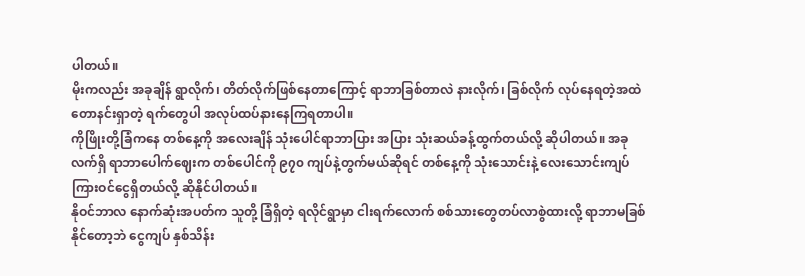ပါတယ်။
မိုးကလည်း အခုချိန် ရွာလိုက်၊ တိတ်လိုက်ဖြစ်နေတာကြောင့် ရာဘာခြစ်တာလဲ နားလိုက်၊ ခြစ်လိုက် လုပ်နေရတဲ့အထဲ တောနင်းရှာတဲ့ ရက်တွေပါ အလုပ်ထပ်နားနေကြရတာပါ။
ကိုဖြိုးတို့ခြံကနေ တစ်နေ့ကို အလေးချိန် သုံးပေါင်ရာဘာပြား အပြား သုံးဆယ်ခန့်ထွက်တယ်လို့ ဆိုပါတယ်။ အခုလက်ရှိ ရာဘာပေါက်ဈေးက တစ်ပေါင်ကို ၉၇၀ ကျပ်နဲ့တွက်မယ်ဆိုရင် တစ်နေ့ကို သုံးသောင်းနဲ့ လေးသောင်းကျပ်ကြားဝင်ငွေရှိတယ်လို့ ဆိုနိုင်ပါတယ်။
နိုဝင်ဘာလ နောက်ဆုံးအပတ်က သူတို့ ခြံရှိတဲ့ ရလိုင်ရွာမှာ ငါးရက်လောက် စစ်သားတွေတပ်လာစွဲထားလို့ ရာဘာမခြစ်နိုင်တော့ဘဲ ငွေကျပ် နှစ်သိန်း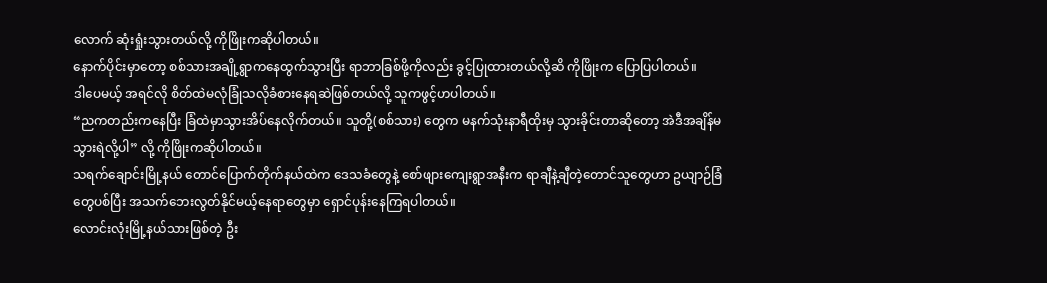လောက် ဆုံးရှုံးသွားတယ်လို့ ကိုဖြိုးကဆိုပါတယ်။
နောက်ပိုင်းမှာတော့ စစ်သားအချို့ရွာကနေထွက်သွားပြီး ရာဘာခြစ်ဖို့ကိုလည်း ခွင့်ပြုထားတယ်လို့ဆိ ကိုဖြိုးက ပြောပြပါတယ်။
ဒါပေမယ့် အရင်လို စိတ်ထဲမလုံခြုံသလိုခံစားနေရဆဲဖြစ်တယ်လို့ သူကဖွင့်ဟပါတယ်။
“ညကတည်းကနေပြီး ခြံထဲမှာသွားအိပ်နေလိုက်တယ်။ သူတို့(စစ်သား) တွေက မနက်သုံးနာရီထိုးမှ သွားခိုင်းတာဆိုတော့ အဲဒီအချိန်မသွားရဲလို့ပါ” လို့ ကိုဖြိုးကဆိုပါတယ်။
သရက်ချောင်းမြို့နယ် တောင်ပြောက်တိုက်နယ်ထဲက ဒေသခံတွေနဲ့ စော်ဖျားကျေးရွာအနီးက ရာချီနဲ့ချီတဲ့တောင်သူတွေဟာ ဥယျာဉ်ခြံတွေပစ်ပြီး အသက်ဘေးလွတ်နိုင်မယ့်နေရာတွေမှာ ရှောင်ပုန်းနေကြရပါတယ်။
လောင်းလုံးမြို့နယ်သားဖြစ်တဲ့ ဦး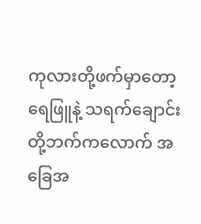ကုလားတို့ဖက်မှာတော့ ရေဖြူနဲ့ သရက်ချောင်းတို့ဘက်ကလောက် အခြေအ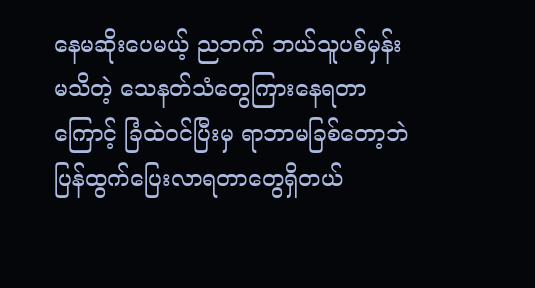နေမဆိုးပေမယ့် ညဘက် ဘယ်သူပစ်မှန်း မသိတဲ့ သေနတ်သံတွေကြားနေရတာကြောင့် ခြံထဲဝင်ပြီးမှ ရာဘာမခြစ်တော့ဘဲ ပြန်ထွက်ပြေးလာရတာတွေရှိတယ်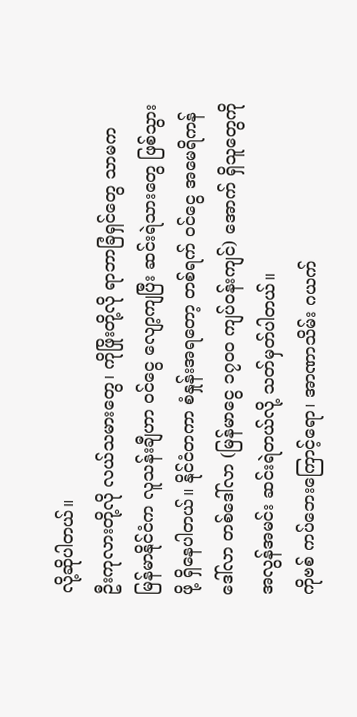လို့ဆိုပါတယ်။
ဦးကုလားတို့လို လယ်သမားတွေ၊ ကိုဖြိုးတို့လို ရာဘာခြံရှင်တွေ သာမက မြန်မာနိုင်ငံက လူသန်းချီဟာ ဝင်ငွေ လျော့ကျပြီး ဆင်းရဲသားတွေ ဖြစ်သွားဖို့ ရှိနေပါတယ်။ နိုင်ငံတကာ စံနှုန်းအရတော့ တစ်ရက် ဝင်ငွေ အမေရိကန်ဒေါ်လာ တစ်ဒေါ်လာ (မြန်မာငွေ ၁၇၀၀ ကျပ်ဝန်းကျင်) အောက် ရှိသူတွေကို အလွန်အမင်း ဆင်းရဲတယ်လို့ သတ်မှတ်ပါတယ်။
ကိုဗစ် ကပ်ဘေးကြောင့်ရော၊ အာဏာသိမ်း ဂယက်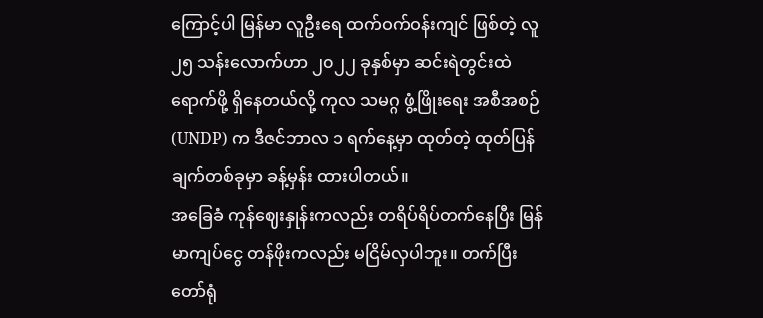ကြောင့်ပါ မြန်မာ လူဦးရေ ထက်ဝက်ဝန်းကျင် ဖြစ်တဲ့ လူ ၂၅ သန်းလောက်ဟာ ၂၀၂၂ ခုနှစ်မှာ ဆင်းရဲတွင်းထဲ ရောက်ဖို့ ရှိနေတယ်လို့ ကုလ သမဂ္ဂ ဖွံ့ဖြိုးရေး အစီအစဉ် (UNDP) က ဒီဇင်ဘာလ ၁ ရက်နေ့မှာ ထုတ်တဲ့ ထုတ်ပြန်ချက်တစ်ခုမှာ ခန့်မှန်း ထားပါတယ်။
အခြေခံ ကုန်ဈေးနှုန်းကလည်း တရိပ်ရိပ်တက်နေပြီး မြန်မာကျပ်ငွေ တန်ဖိုးကလည်း မငြိမ်လှပါဘူး။ တက်ပြီးတော်ရုံ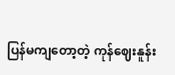ပြန်မကျတော့တဲ့ ကုန်ဈေးနူန်း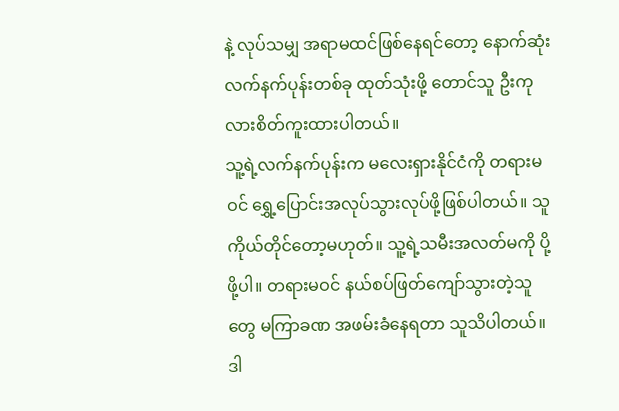နဲ့ လုပ်သမျှ အရာမထင်ဖြစ်နေရင်တော့ နောက်ဆုံး လက်နက်ပုန်းတစ်ခု ထုတ်သုံးဖို့ တောင်သူ ဦးကုလားစိတ်ကူးထားပါတယ်။
သူ့ရဲ့လက်နက်ပုန်းက မလေးရှားနိုင်ငံကို တရားမဝင် ရွှေ့ပြောင်းအလုပ်သွားလုပ်ဖို့ဖြစ်ပါတယ်။ သူကိုယ်တိုင်တော့မဟုတ်။ သူ့ရဲ့သမီးအလတ်မကို ပို့ဖို့ပါ။ တရားမဝင် နယ်စပ်ဖြတ်ကျော်သွားတဲ့သူတွေ မကြာခဏ အဖမ်းခံနေရတာ သူသိပါတယ်။ ဒါ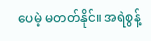ပေမဲ့ မတတ်နိုင်။ အရဲစွန့်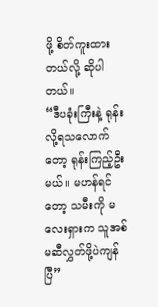ဖို့ စိတ်ကူးထားတယ်လို့ ဆိုပါတယ်။
“ဒီပခုံးကြီးနဲ့ ရုန်းလို့ရသလောက်တော့ ရုန်းကြည့်ဦးမယ်။ မဟန်ရင်တော့ သမီးကို မလေးရှားက သူအစ်မဆီလွှတ်ဖို့ပဲကျန်ပြီ”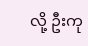လို့ ဦးကု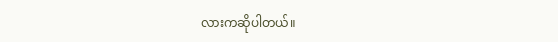လားကဆိုပါတယ်။